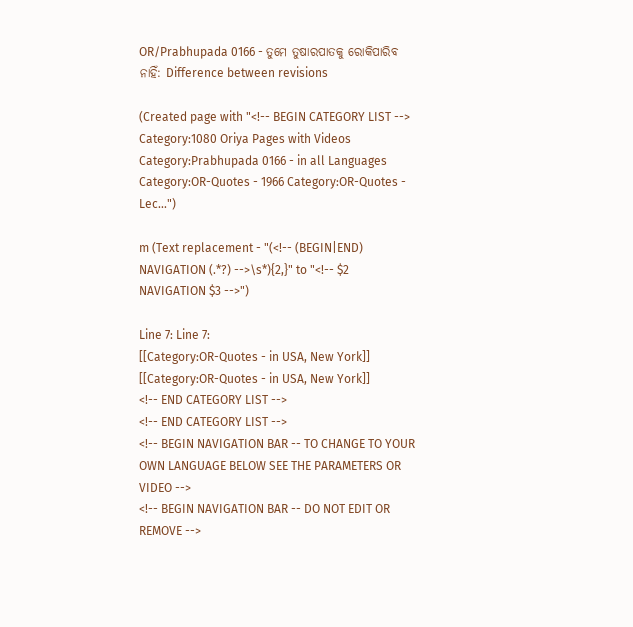OR/Prabhupada 0166 - ତୁମେ ତୁଷାରପାତକୁ ରୋକିପାରିବ ନାହିଁ: Difference between revisions

(Created page with "<!-- BEGIN CATEGORY LIST --> Category:1080 Oriya Pages with Videos Category:Prabhupada 0166 - in all Languages Category:OR-Quotes - 1966 Category:OR-Quotes - Lec...")

m (Text replacement - "(<!-- (BEGIN|END) NAVIGATION (.*?) -->\s*){2,}" to "<!-- $2 NAVIGATION $3 -->")

Line 7: Line 7:
[[Category:OR-Quotes - in USA, New York]]
[[Category:OR-Quotes - in USA, New York]]
<!-- END CATEGORY LIST -->
<!-- END CATEGORY LIST -->
<!-- BEGIN NAVIGATION BAR -- TO CHANGE TO YOUR OWN LANGUAGE BELOW SEE THE PARAMETERS OR VIDEO -->
<!-- BEGIN NAVIGATION BAR -- DO NOT EDIT OR REMOVE -->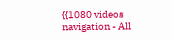{{1080 videos navigation - All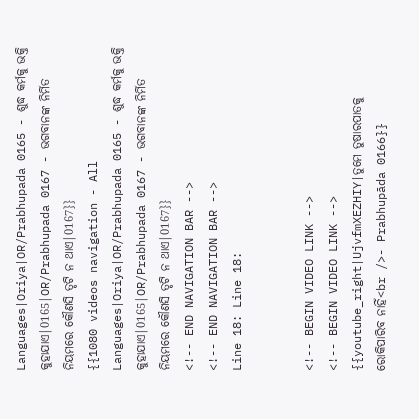Languages|Oriya|OR/Prabhupada 0165 - ଶୁଦ୍ଧ କର୍ମକୁ ଭକ୍ତି କୁହାଯାଏ|0165|OR/Prabhupada 0167 - ଭଗବାନଙ୍କ ନିର୍ମିତ ନିୟମରେ କୌଣସି ତୃଟି ନ ଥାଏ|0167}}
{{1080 videos navigation - All Languages|Oriya|OR/Prabhupada 0165 - ଶୁଦ୍ଧ କର୍ମକୁ ଭକ୍ତି କୁହାଯାଏ|0165|OR/Prabhupada 0167 - ଭଗବାନଙ୍କ ନିର୍ମିତ ନିୟମରେ କୌଣସି ତୃଟି ନ ଥାଏ|0167}}
<!-- END NAVIGATION BAR -->
<!-- END NAVIGATION BAR -->
Line 18: Line 18:


<!-- BEGIN VIDEO LINK -->
<!-- BEGIN VIDEO LINK -->
{{youtube_right|UjvfmXEZHIY|ତୁମେ ତୁଷାରପାତକୁ ରୋକିପାରିବ ନାହିଁ<br />- Prabhupāda 0166}}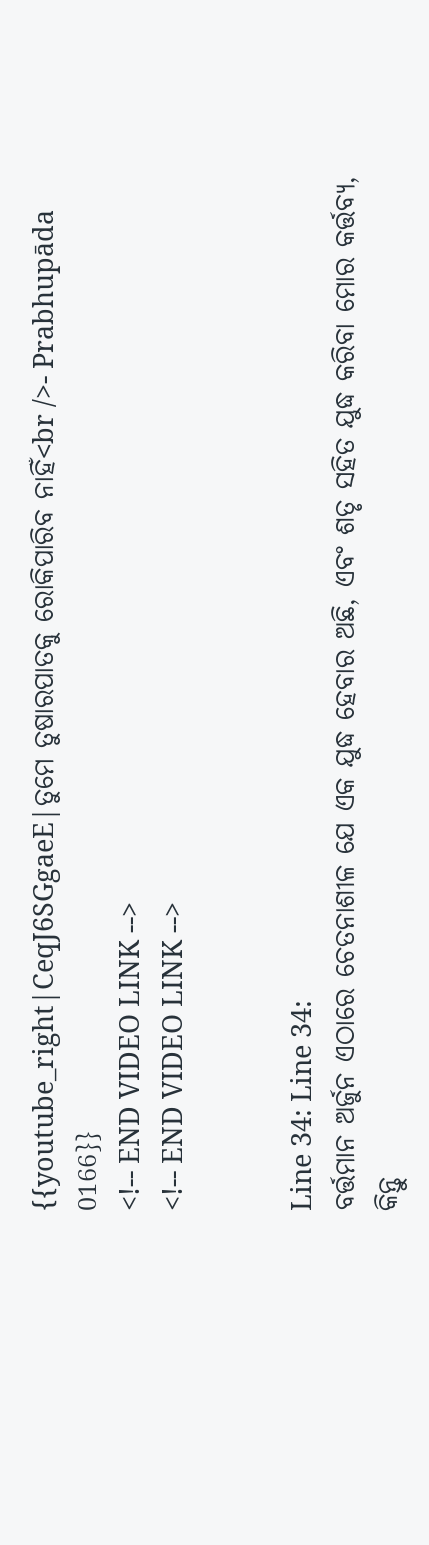{{youtube_right|CeqJ6SGgaeE|ତୁମେ ତୁଷାରପାତକୁ ରୋକିପାରିବ ନାହିଁ<br />- Prabhupāda 0166}}
<!-- END VIDEO LINK -->
<!-- END VIDEO LINK -->


Line 34: Line 34:
ବର୍ତ୍ତମାନ ଅର୍ଜୁନ ଏଠାରେ ଚେତନାଶୀଳ ଯେ ଏକ ଯୁଦ୍ଧ ହେବାର ଅଛି, ଏବଂ ଶତୃ ସହିତ ଯୁଦ୍ଧ କରିବା ମୋର କର୍ତ୍ତବ୍ୟ, କିନ୍ତୁ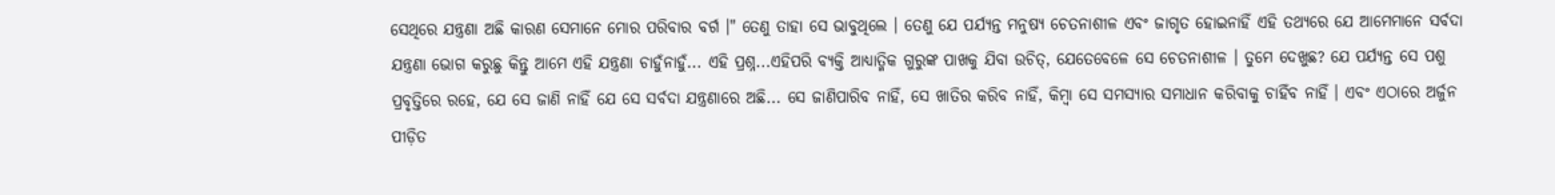ସେଥିରେ ଯନ୍ତ୍ରଣା ଅଛି କାରଣ ସେମାନେ ମୋର ପରିବାର ବର୍ଗ ।" ତେଣୁ ତାହା ସେ ଭାବୁଥିଲେ । ତେଣୁ ଯେ ପର୍ଯ୍ୟନ୍ତ ମନୁଷ୍ୟ ଚେତନାଶୀଳ ଏବଂ ଜାଗୃତ ହୋଇନାହିଁ ଏହି ତଥ୍ୟରେ ଯେ ଆମେମାନେ ସର୍ବଦା ଯନ୍ତ୍ରଣା ଭୋଗ କରୁଛୁ କିନ୍ତୁ ଆମେ ଏହି ଯନ୍ତ୍ରଣା ଚାହୁଁନାହୁଁ... ଏହି ପ୍ରଶ୍ନ...ଏହିପରି ବ୍ୟକ୍ତି ଆଧ୍ୟାତ୍ମିକ ଗୁରୁଙ୍କ ପାଖକୁ ଯିବା ଉଚିତ୍, ଯେତେବେଳେ ସେ ଚେତନାଶୀଳ । ତୁମେ ଦେଖୁଛ? ଯେ ପର୍ଯ୍ୟନ୍ତ ସେ ପଶୁ ପ୍ରବୃତ୍ତିରେ ରହେ, ଯେ ସେ ଜାଣି ନାହିଁ ଯେ ସେ ସର୍ବଦା ଯନ୍ତ୍ରଣାରେ ଅଛି... ସେ ଜାଣିପାରିବ ନାହିଁ, ସେ ଖାତିର କରିବ ନାହିଁ, କିମ୍ଵା ସେ ସମସ୍ୟାର ସମାଧାନ କରିବାକୁ ଚାହିଁବ ନାହିଁ । ଏବଂ ଏଠାରେ ଅର୍ଜୁନ ପୀଡ଼ିତ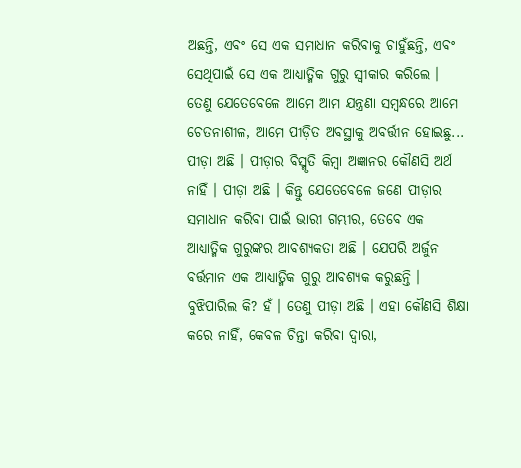ଅଛନ୍ତି, ଏବଂ ସେ ଏକ ସମାଧାନ କରିବାକୁ ଚାହୁଁଛନ୍ତି, ଏବଂ ସେଥିପାଇଁ ସେ ଏକ ଆଧ୍ୟାତ୍ମିକ ଗୁରୁ ସ୍ଵୀକାର କରିଲେ । ତେଣୁ ଯେତେବେଳେ ଆମେ ଆମ ଯନ୍ତ୍ରଣା ସମ୍ଵନ୍ଧରେ ଆମେ ଚେତନାଶୀଳ, ଆମେ ପୀଡ଼ିତ ଅବସ୍ଥାକୁ ଅବର୍ତ୍ତୀନ ହୋଇଛୁ... ପୀଡ଼ା ଅଛି । ପୀଡ଼ାର ବିସ୍ମୃତି କିମ୍ଵା ଅଜ୍ଞାନର କୌଣସି ଅର୍ଥ ନାହିଁ । ପୀଡ଼ା ଅଛି । କିନ୍ତୁ ଯେତେବେଳେ ଜଣେ ପୀଡ଼ାର ସମାଧାନ କରିବା ପାଇଁ ଭାରୀ ଗମ୍ଭୀର, ତେବେ ଏକ ଆଧ୍ୟାତ୍ମିକ ଗୁରୁଙ୍କର ଆବଶ୍ୟକତା ଅଛି । ଯେପରି ଅର୍ଜୁନ ବର୍ତ୍ତମାନ ଏକ ଆଧ୍ୟାତ୍ମିକ ଗୁରୁ ଆବଶ୍ୟକ କରୁଛନ୍ତି । ବୁଝିପାରିଲ କି? ହଁ । ତେଣୁ ପୀଡ଼ା ଅଛି । ଏହା କୌଣସି ଶିକ୍ଷା କରେ ନାହିଁ, କେବଳ ଚିନ୍ତା କରିବା ଦ୍ଵାରା,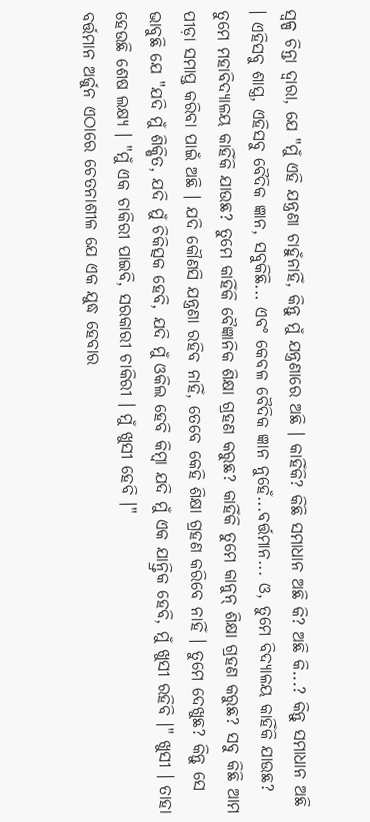ସ୍ଵଳ୍ପ ଚିନ୍ତା ଦ୍ଵାରା, ଯେ "ମୁଁ ଏହି ଯନ୍ତ୍ରଣା ଚାହୁଁନାହିଁ, କିନ୍ତୁ ମୁଁ ଯନ୍ତ୍ରଣାରେ ଅଛି । କାହିଁକି? କିଛି ସମାଧାନ ଅଛି କି? ଅଛି କି...? କିନ୍ତୁ ସମାଧାନ ଅଛି । ଏହିସବୁ ଶାସ୍ତ୍ର, ଏହିସବୁ ବୈଦିକ ଜ୍ଞାନ, ସବୁକିଛି... ଏବଂ କେବଳ ବୈଦିକ ଜ୍ଞାନ ନୁହେଁ...ବର୍ତ୍ତମାନ... ଓ, ତୁମେ ବିଦ୍ୟାଳୟ କାହିଁକି ଯାଉଛ? ତୁମେ ମହାବିଦ୍ୟାଳୟ କାହିଁକି ଯାଉଛ? ତୁମେ କାହିଁକି ବୈଜ୍ଞାନିକ ଶିକ୍ଷା ଗ୍ରହଣ କରୁଛ? କାହିଁକି ତୁମେ କାନୁନ୍ ଶିକ୍ଷା ଗ୍ରହଣ କରୁଛ? ସବୁ କିଛି ଆମ ପୀଡ଼ା ସମାପ୍ତ କରିବା ପାଇଁ ଅଛି । ଯଦି କୌଣସି ଯନ୍ତ୍ରଣା ରହିବ ନାହିଁ, ତେବେ କେହି ଶିକ୍ଷା ଗ୍ରହଣ କରିବେ ନାହିଁ । ତୁମେ ଦେଖୁଛ? କିନ୍ତୁ ସେ ଭାବୁଛି ଯେ "ଯଦି ମୁଁ ଶିକ୍ଷିତ, ଯଦି ମୁଁ ଚିକିତ୍ସକ ହେବି, ଯଦି ମୁଁ ଓକିଲ ହେବି କିମ୍ଵା ଯଦି ମୁଁ ଏକ ଯାନ୍ତ୍ରିକ ହେବି, ମୁଁ ଖୁସୀ ରହିବି ।" ଖୁସୀ । ତାହା ହେଉଛି ଶେଷ ଲକ୍ଷ୍ୟ । "ମୁଁ ଏକ ଚାକିରୀ ପାଇବି, ସରକାରୀ ଚାକିରୀ । ମୁଁ ଖୁସୀ ହେବି ।"
ବର୍ତ୍ତମାନ ଅର୍ଜୁନ ଏଠାରେ ଚେତନାଶୀଳ ଯେ ଏକ ଯୁଦ୍ଧ ହେବାର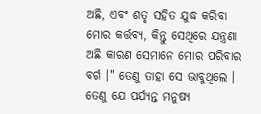ଅଛି, ଏବଂ ଶତୃ ସହିତ ଯୁଦ୍ଧ କରିବା ମୋର କର୍ତ୍ତବ୍ୟ, କିନ୍ତୁ ସେଥିରେ ଯନ୍ତ୍ରଣା ଅଛି କାରଣ ସେମାନେ ମୋର ପରିବାର ବର୍ଗ ।" ତେଣୁ ତାହା ସେ ଭାବୁଥିଲେ । ତେଣୁ ଯେ ପର୍ଯ୍ୟନ୍ତ ମନୁଷ୍ୟ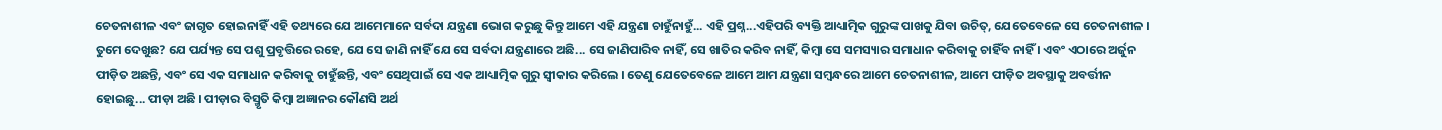ଚେତନାଶୀଳ ଏବଂ ଜାଗୃତ ହୋଇନାହିଁ ଏହି ତଥ୍ୟରେ ଯେ ଆମେମାନେ ସର୍ବଦା ଯନ୍ତ୍ରଣା ଭୋଗ କରୁଛୁ କିନ୍ତୁ ଆମେ ଏହି ଯନ୍ତ୍ରଣା ଚାହୁଁନାହୁଁ... ଏହି ପ୍ରଶ୍ନ...ଏହିପରି ବ୍ୟକ୍ତି ଆଧ୍ୟାତ୍ମିକ ଗୁରୁଙ୍କ ପାଖକୁ ଯିବା ଉଚିତ୍, ଯେତେବେଳେ ସେ ଚେତନାଶୀଳ । ତୁମେ ଦେଖୁଛ? ଯେ ପର୍ଯ୍ୟନ୍ତ ସେ ପଶୁ ପ୍ରବୃତ୍ତିରେ ରହେ, ଯେ ସେ ଜାଣି ନାହିଁ ଯେ ସେ ସର୍ବଦା ଯନ୍ତ୍ରଣାରେ ଅଛି... ସେ ଜାଣିପାରିବ ନାହିଁ, ସେ ଖାତିର କରିବ ନାହିଁ, କିମ୍ଵା ସେ ସମସ୍ୟାର ସମାଧାନ କରିବାକୁ ଚାହିଁବ ନାହିଁ । ଏବଂ ଏଠାରେ ଅର୍ଜୁନ ପୀଡ଼ିତ ଅଛନ୍ତି, ଏବଂ ସେ ଏକ ସମାଧାନ କରିବାକୁ ଚାହୁଁଛନ୍ତି, ଏବଂ ସେଥିପାଇଁ ସେ ଏକ ଆଧ୍ୟାତ୍ମିକ ଗୁରୁ ସ୍ଵୀକାର କରିଲେ । ତେଣୁ ଯେତେବେଳେ ଆମେ ଆମ ଯନ୍ତ୍ରଣା ସମ୍ଵନ୍ଧରେ ଆମେ ଚେତନାଶୀଳ, ଆମେ ପୀଡ଼ିତ ଅବସ୍ଥାକୁ ଅବର୍ତ୍ତୀନ ହୋଇଛୁ... ପୀଡ଼ା ଅଛି । ପୀଡ଼ାର ବିସ୍ମୃତି କିମ୍ଵା ଅଜ୍ଞାନର କୌଣସି ଅର୍ଥ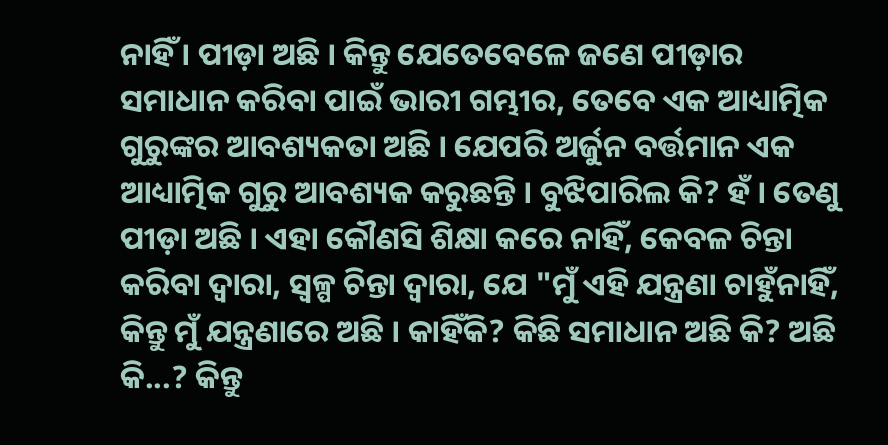ନାହିଁ । ପୀଡ଼ା ଅଛି । କିନ୍ତୁ ଯେତେବେଳେ ଜଣେ ପୀଡ଼ାର ସମାଧାନ କରିବା ପାଇଁ ଭାରୀ ଗମ୍ଭୀର, ତେବେ ଏକ ଆଧ୍ୟାତ୍ମିକ ଗୁରୁଙ୍କର ଆବଶ୍ୟକତା ଅଛି । ଯେପରି ଅର୍ଜୁନ ବର୍ତ୍ତମାନ ଏକ ଆଧ୍ୟାତ୍ମିକ ଗୁରୁ ଆବଶ୍ୟକ କରୁଛନ୍ତି । ବୁଝିପାରିଲ କି? ହଁ । ତେଣୁ ପୀଡ଼ା ଅଛି । ଏହା କୌଣସି ଶିକ୍ଷା କରେ ନାହିଁ, କେବଳ ଚିନ୍ତା କରିବା ଦ୍ଵାରା, ସ୍ଵଳ୍ପ ଚିନ୍ତା ଦ୍ଵାରା, ଯେ "ମୁଁ ଏହି ଯନ୍ତ୍ରଣା ଚାହୁଁନାହିଁ, କିନ୍ତୁ ମୁଁ ଯନ୍ତ୍ରଣାରେ ଅଛି । କାହିଁକି? କିଛି ସମାଧାନ ଅଛି କି? ଅଛି କି...? କିନ୍ତୁ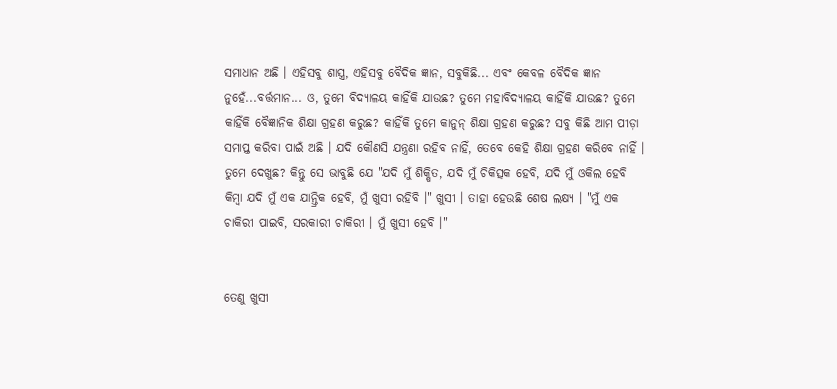ସମାଧାନ ଅଛି । ଏହିସବୁ ଶାସ୍ତ୍ର, ଏହିସବୁ ବୈଦିକ ଜ୍ଞାନ, ସବୁକିଛି... ଏବଂ କେବଳ ବୈଦିକ ଜ୍ଞାନ ନୁହେଁ...ବର୍ତ୍ତମାନ... ଓ, ତୁମେ ବିଦ୍ୟାଳୟ କାହିଁକି ଯାଉଛ? ତୁମେ ମହାବିଦ୍ୟାଳୟ କାହିଁକି ଯାଉଛ? ତୁମେ କାହିଁକି ବୈଜ୍ଞାନିକ ଶିକ୍ଷା ଗ୍ରହଣ କରୁଛ? କାହିଁକି ତୁମେ କାନୁନ୍ ଶିକ୍ଷା ଗ୍ରହଣ କରୁଛ? ସବୁ କିଛି ଆମ ପୀଡ଼ା ସମାପ୍ତ କରିବା ପାଇଁ ଅଛି । ଯଦି କୌଣସି ଯନ୍ତ୍ରଣା ରହିବ ନାହିଁ, ତେବେ କେହି ଶିକ୍ଷା ଗ୍ରହଣ କରିବେ ନାହିଁ । ତୁମେ ଦେଖୁଛ? କିନ୍ତୁ ସେ ଭାବୁଛି ଯେ "ଯଦି ମୁଁ ଶିକ୍ଷିତ, ଯଦି ମୁଁ ଚିକିତ୍ସକ ହେବି, ଯଦି ମୁଁ ଓକିଲ ହେବି କିମ୍ଵା ଯଦି ମୁଁ ଏକ ଯାନ୍ତ୍ରିକ ହେବି, ମୁଁ ଖୁସୀ ରହିବି ।" ଖୁସୀ । ତାହା ହେଉଛି ଶେଷ ଲକ୍ଷ୍ୟ । "ମୁଁ ଏକ ଚାକିରୀ ପାଇବି, ସରକାରୀ ଚାକିରୀ । ମୁଁ ଖୁସୀ ହେବି ।"


ତେଣୁ ଖୁସୀ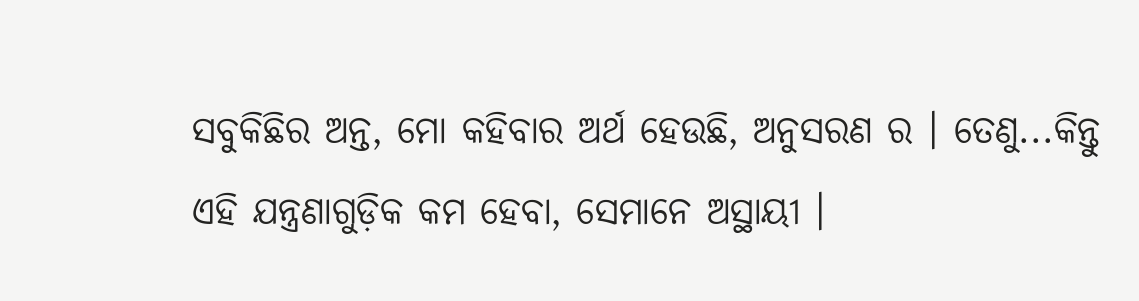ସବୁକିଛିର ଅନ୍ତ, ମୋ କହିବାର ଅର୍ଥ ହେଉଛି, ଅନୁସରଣ ର । ତେଣୁ...କିନ୍ତୁ ଏହି ଯନ୍ତ୍ରଣାଗୁଡ଼ିକ କମ ହେବା, ସେମାନେ ଅସ୍ଥାୟୀ ।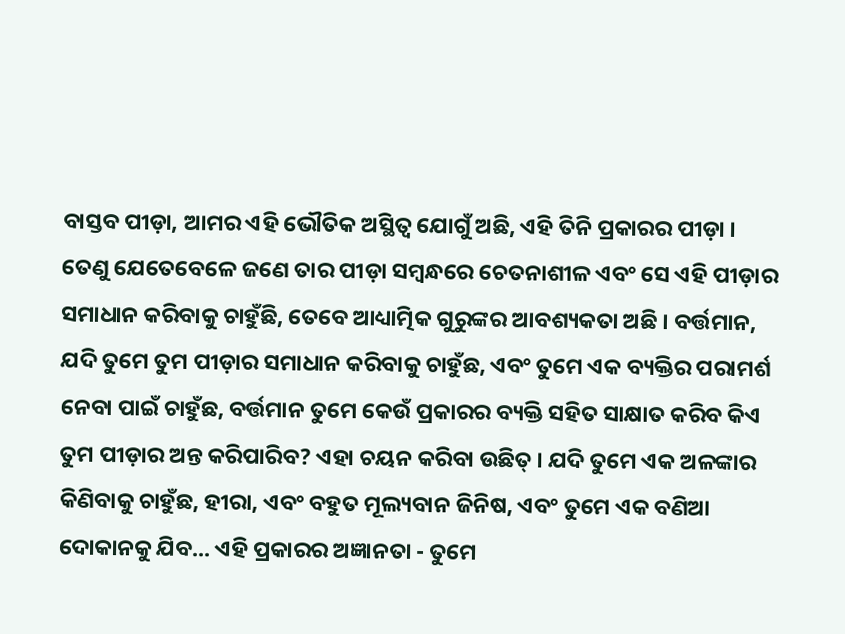ବାସ୍ତବ ପୀଡ଼ା, ଆମର ଏହି ଭୌତିକ ଅସ୍ଥିତ୍ଵ ଯୋଗୁଁ ଅଛି, ଏହି ତିନି ପ୍ରକାରର ପୀଡ଼ା । ତେଣୁ ଯେତେବେଳେ ଜଣେ ତାର ପୀଡ଼ା ସମ୍ଵନ୍ଧରେ ଚେତନାଶୀଳ ଏବଂ ସେ ଏହି ପୀଡ଼ାର ସମାଧାନ କରିବାକୁ ଚାହୁଁଛି, ତେବେ ଆଧ୍ୟାତ୍ମିକ ଗୁରୁଙ୍କର ଆବଶ୍ୟକତା ଅଛି । ବର୍ତ୍ତମାନ, ଯଦି ତୁମେ ତୁମ ପୀଡ଼ାର ସମାଧାନ କରିବାକୁ ଚାହୁଁଛ, ଏବଂ ତୁମେ ଏକ ବ୍ୟକ୍ତିର ପରାମର୍ଶ ନେବା ପାଇଁ ଚାହୁଁଛ, ବର୍ତ୍ତମାନ ତୁମେ କେଉଁ ପ୍ରକାରର ବ୍ୟକ୍ତି ସହିତ ସାକ୍ଷାତ କରିବ କିଏ ତୁମ ପୀଡ଼ାର ଅନ୍ତ କରିପାରିବ? ଏହା ଚୟନ କରିବା ଉଛିତ୍ । ଯଦି ତୁମେ ଏକ ଅଳଙ୍କାର କିଣିବାକୁ ଚାହୁଁଛ, ହୀରା, ଏବଂ ବହୁତ ମୂଲ୍ୟବାନ ଜିନିଷ, ଏବଂ ତୁମେ ଏକ ବଣିଆ ଦୋକାନକୁ ଯିବ... ଏହି ପ୍ରକାରର ଅଜ୍ଞାନତା - ତୁମେ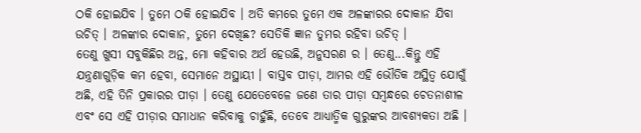ଠକି ହୋଇଯିବ । ତୁମେ ଠକି ହୋଇଯିବ । ଅତି କମରେ ତୁମେ ଏକ ଅଳଙ୍କାରର ଦୋକାନ ଯିବା ଉଚିତ୍ । ଅଳଙ୍କାର ଦୋକାନ, ତୁମେ ଦେଖିଛ? ସେତିକି ଜ୍ଞାନ ତୁମର ରହିବା ଉଚିତ୍ ।
ତେଣୁ ଖୁସୀ ସବୁକିଛିର ଅନ୍ତ, ମୋ କହିବାର ଅର୍ଥ ହେଉଛି, ଅନୁସରଣ ର । ତେଣୁ...କିନ୍ତୁ ଏହି ଯନ୍ତ୍ରଣାଗୁଡ଼ିକ କମ ହେବା, ସେମାନେ ଅସ୍ଥାୟୀ । ବାସ୍ତବ ପୀଡ଼ା, ଆମର ଏହି ଭୌତିକ ଅସ୍ଥିତ୍ଵ ଯୋଗୁଁ ଅଛି, ଏହି ତିନି ପ୍ରକାରର ପୀଡ଼ା । ତେଣୁ ଯେତେବେଳେ ଜଣେ ତାର ପୀଡ଼ା ସମ୍ଵନ୍ଧରେ ଚେତନାଶୀଳ ଏବଂ ସେ ଏହି ପୀଡ଼ାର ସମାଧାନ କରିବାକୁ ଚାହୁଁଛି, ତେବେ ଆଧ୍ୟାତ୍ମିକ ଗୁରୁଙ୍କର ଆବଶ୍ୟକତା ଅଛି ।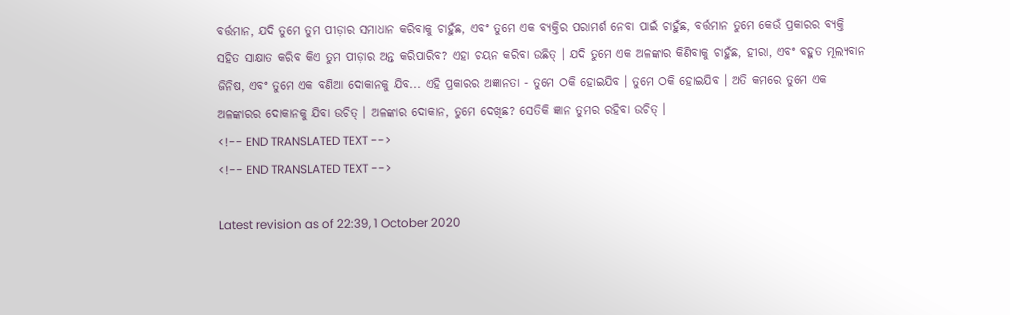ବର୍ତ୍ତମାନ, ଯଦି ତୁମେ ତୁମ ପୀଡ଼ାର ସମାଧାନ କରିବାକୁ ଚାହୁଁଛ, ଏବଂ ତୁମେ ଏକ ବ୍ୟକ୍ତିର ପରାମର୍ଶ ନେବା ପାଇଁ ଚାହୁଁଛ, ବର୍ତ୍ତମାନ ତୁମେ କେଉଁ ପ୍ରକାରର ବ୍ୟକ୍ତି ସହିତ ସାକ୍ଷାତ କରିବ କିଏ ତୁମ ପୀଡ଼ାର ଅନ୍ତ କରିପାରିବ? ଏହା ଚୟନ କରିବା ଉଛିତ୍ । ଯଦି ତୁମେ ଏକ ଅଳଙ୍କାର କିଣିବାକୁ ଚାହୁଁଛ, ହୀରା, ଏବଂ ବହୁତ ମୂଲ୍ୟବାନ ଜିନିଷ, ଏବଂ ତୁମେ ଏକ ବଣିଆ ଦୋକାନକୁ ଯିବ... ଏହି ପ୍ରକାରର ଅଜ୍ଞାନତା - ତୁମେ ଠକି ହୋଇଯିବ । ତୁମେ ଠକି ହୋଇଯିବ । ଅତି କମରେ ତୁମେ ଏକ ଅଳଙ୍କାରର ଦୋକାନକୁ ଯିବା ଉଚିତ୍ । ଅଳଙ୍କାର ଦୋକାନ, ତୁମେ ଦେଖିଛ? ସେତିକି ଜ୍ଞାନ ତୁମର ରହିବା ଉଚିତ୍ ।
<!-- END TRANSLATED TEXT -->
<!-- END TRANSLATED TEXT -->

Latest revision as of 22:39, 1 October 2020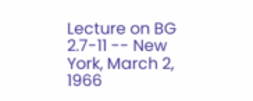Lecture on BG 2.7-11 -- New York, March 2, 1966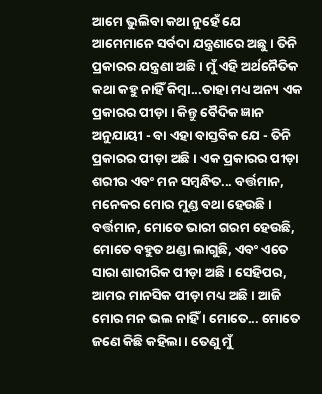ଆମେ ଭୁଲିବା କଥା ନୁହେଁ ଯେ ଆମେମାନେ ସର୍ବଦା ଯନ୍ତ୍ରଣାରେ ଅଛୁ । ତିନି ପ୍ରକାରର ଯନ୍ତ୍ରଣା ଅଛି । ମୁଁ ଏହି ଅର୍ଥନୈତିକ କଥା କହୁ ନାହିଁ କିମ୍ଵା...ତାହା ମଧ୍ୟ ଅନ୍ୟ ଏକ ପ୍ରକାରର ପୀଡ଼ା । କିନ୍ତୁ ବୈଦିକ ଜ୍ଞାନ ଅନୁଯାୟୀ - ବା ଏହା ବାସ୍ତବିକ ଯେ - ତିନି ପ୍ରକାରର ପୀଡ଼ା ଅଛି । ଏକ ପ୍ରକାରର ପୀଡ଼ା ଶରୀର ଏବଂ ମନ ସମ୍ଵନ୍ଧିତ... ବର୍ତ୍ତମାନ, ମନେକର ମୋର ମୁଣ୍ଡ ବଥା ହେଉଛି । ବର୍ତ୍ତମାନ, ମୋତେ ଭାରୀ ଗରମ ହେଉଛି, ମୋତେ ବହୁତ ଥଣ୍ଡା ଲାଗୁଛି, ଏବଂ ଏତେ ସାରା ଶାରୀରିକ ପୀଡ଼ା ଅଛି । ସେହିପର, ଆମର ମାନସିକ ପୀଡ଼ା ମଧ୍ୟ ଅଛି । ଆଜି ମୋର ମନ ଭଲ ନାହିଁ । ମୋତେ... ମୋତେ ଜଣେ କିଛି କହିଲା । ତେଣୁ ମୁଁ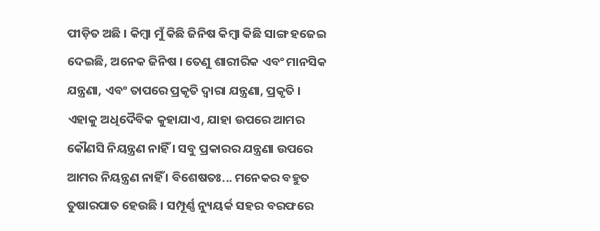ପୀଡ଼ିତ ଅଛି । କିମ୍ଵା ମୁଁ କିଛି ଜିନିଷ କିମ୍ଵା କିଛି ସାଙ୍ଗ ହଜେଇ ଦେଇଛି, ଅନେକ ଜିନିଷ । ତେଣୁ ଶାରୀରିକ ଏବଂ ମାନସିକ ଯନ୍ତ୍ରଣା, ଏବଂ ତାପରେ ପ୍ରକୃତି ଦ୍ଵାରା ଯନ୍ତ୍ରଣା, ପ୍ରକୃତି । ଏହାକୁ ଅଧିଦୈବିକ କୁହାଯାଏ, ଯାହା ଉପରେ ଆମର କୌଣସି ନିୟନ୍ତ୍ରଣ ନାହିଁ । ସବୁ ପ୍ରକାରର ଯନ୍ତ୍ରଣା ଉପରେ ଆମର ନିୟନ୍ତ୍ରଣ ନାହିଁ । ବିଶେଷତଃ... ମନେକର ବହୁତ ତୁଷାରପାତ ହେଉଛି । ସମ୍ପୂର୍ଣ୍ଣ ନ୍ୟୁୟର୍କ ସହର ବରଫରେ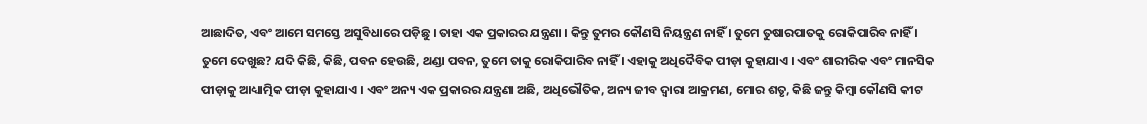ଆଛାଦିତ, ଏବଂ ଆମେ ସମସ୍ତେ ଅସୁବିଧାରେ ପଡ଼ିଛୁ । ତାହା ଏକ ପ୍ରକାରର ଯନ୍ତ୍ରଣା । କିନ୍ତୁ ତୁମର କୌଣସି ନିୟନ୍ତ୍ରଣ ନାହିଁ । ତୁମେ ତୁଷାରପାତକୁ ରୋକିପାରିବ ନାହିଁ । ତୁମେ ଦେଖୁଛ? ଯଦି କିଛି, କିଛି, ପବନ ହେଉଛି, ଥଣ୍ଡା ପବନ, ତୁମେ ତାକୁ ରୋକିପାରିବ ନାହିଁ । ଏହାକୁ ଅଧିଦୈବିକ ପୀଡ଼ା କୁହାଯାଏ । ଏବଂ ଶାରୀରିକ ଏବଂ ମାନସିକ ପୀଡ଼ାକୁ ଆଧ୍ୟାତ୍ମିକ ପୀଡ଼ା କୁହାଯାଏ । ଏବଂ ଅନ୍ୟ ଏକ ପ୍ରକାରର ଯନ୍ତ୍ରଣା ଅଛି, ଅଧିଭୌତିକ, ଅନ୍ୟ ଜୀବ ଦ୍ଵାରା ଆକ୍ରମଣ, ମୋର ଶତୃ, କିଛି ଜନ୍ତୁ କିମ୍ଵା କୌଣସି କୀଟ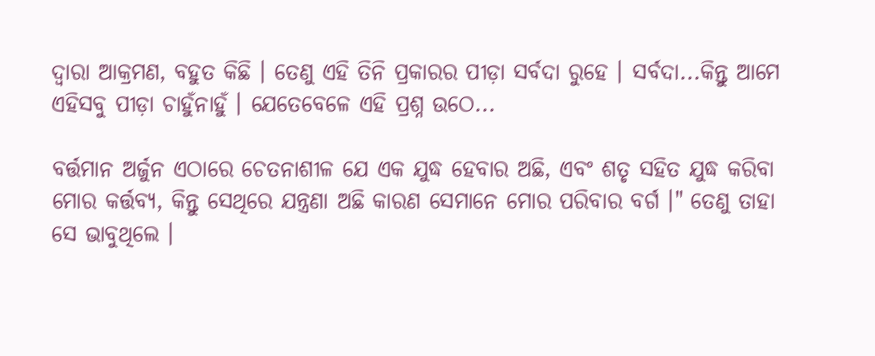ଦ୍ଵାରା ଆକ୍ରମଣ, ବହୁତ କିଛି । ତେଣୁ ଏହି ତିନି ପ୍ରକାରର ପୀଡ଼ା ସର୍ବଦା ରୁହେ । ସର୍ବଦା...କିନ୍ତୁ ଆମେ ଏହିସବୁ ପୀଡ଼ା ଚାହୁଁନାହୁଁ । ଯେତେବେଳେ ଏହି ପ୍ରଶ୍ନ ଉଠେ...

ବର୍ତ୍ତମାନ ଅର୍ଜୁନ ଏଠାରେ ଚେତନାଶୀଳ ଯେ ଏକ ଯୁଦ୍ଧ ହେବାର ଅଛି, ଏବଂ ଶତୃ ସହିତ ଯୁଦ୍ଧ କରିବା ମୋର କର୍ତ୍ତବ୍ୟ, କିନ୍ତୁ ସେଥିରେ ଯନ୍ତ୍ରଣା ଅଛି କାରଣ ସେମାନେ ମୋର ପରିବାର ବର୍ଗ ।" ତେଣୁ ତାହା ସେ ଭାବୁଥିଲେ ।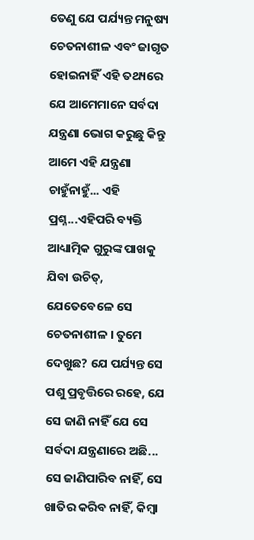ତେଣୁ ଯେ ପର୍ଯ୍ୟନ୍ତ ମନୁଷ୍ୟ ଚେତନାଶୀଳ ଏବଂ ଜାଗୃତ ହୋଇନାହିଁ ଏହି ତଥ୍ୟରେ ଯେ ଆମେମାନେ ସର୍ବଦା ଯନ୍ତ୍ରଣା ଭୋଗ କରୁଛୁ କିନ୍ତୁ ଆମେ ଏହି ଯନ୍ତ୍ରଣା ଚାହୁଁନାହୁଁ... ଏହି ପ୍ରଶ୍ନ...ଏହିପରି ବ୍ୟକ୍ତି ଆଧ୍ୟାତ୍ମିକ ଗୁରୁଙ୍କ ପାଖକୁ ଯିବା ଉଚିତ୍, ଯେତେବେଳେ ସେ ଚେତନାଶୀଳ । ତୁମେ ଦେଖୁଛ? ଯେ ପର୍ଯ୍ୟନ୍ତ ସେ ପଶୁ ପ୍ରବୃତ୍ତିରେ ରହେ, ଯେ ସେ ଜାଣି ନାହିଁ ଯେ ସେ ସର୍ବଦା ଯନ୍ତ୍ରଣାରେ ଅଛି... ସେ ଜାଣିପାରିବ ନାହିଁ, ସେ ଖାତିର କରିବ ନାହିଁ, କିମ୍ଵା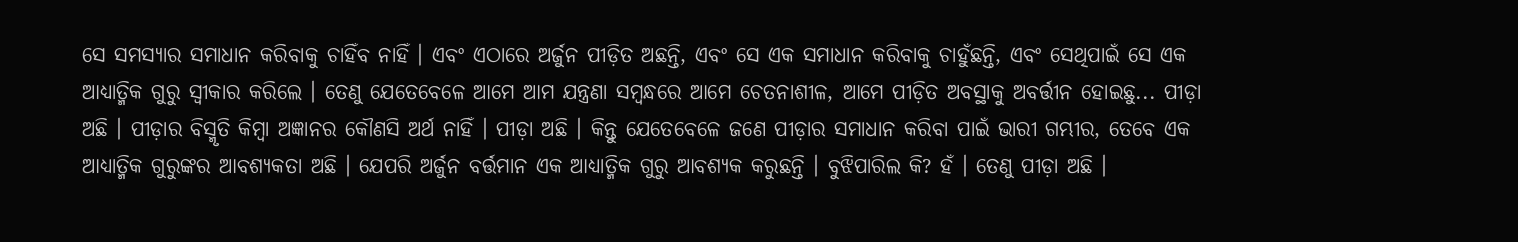ସେ ସମସ୍ୟାର ସମାଧାନ କରିବାକୁ ଚାହିଁବ ନାହିଁ । ଏବଂ ଏଠାରେ ଅର୍ଜୁନ ପୀଡ଼ିତ ଅଛନ୍ତି, ଏବଂ ସେ ଏକ ସମାଧାନ କରିବାକୁ ଚାହୁଁଛନ୍ତି, ଏବଂ ସେଥିପାଇଁ ସେ ଏକ ଆଧ୍ୟାତ୍ମିକ ଗୁରୁ ସ୍ଵୀକାର କରିଲେ । ତେଣୁ ଯେତେବେଳେ ଆମେ ଆମ ଯନ୍ତ୍ରଣା ସମ୍ଵନ୍ଧରେ ଆମେ ଚେତନାଶୀଳ, ଆମେ ପୀଡ଼ିତ ଅବସ୍ଥାକୁ ଅବର୍ତ୍ତୀନ ହୋଇଛୁ... ପୀଡ଼ା ଅଛି । ପୀଡ଼ାର ବିସ୍ମୃତି କିମ୍ଵା ଅଜ୍ଞାନର କୌଣସି ଅର୍ଥ ନାହିଁ । ପୀଡ଼ା ଅଛି । କିନ୍ତୁ ଯେତେବେଳେ ଜଣେ ପୀଡ଼ାର ସମାଧାନ କରିବା ପାଇଁ ଭାରୀ ଗମ୍ଭୀର, ତେବେ ଏକ ଆଧ୍ୟାତ୍ମିକ ଗୁରୁଙ୍କର ଆବଶ୍ୟକତା ଅଛି । ଯେପରି ଅର୍ଜୁନ ବର୍ତ୍ତମାନ ଏକ ଆଧ୍ୟାତ୍ମିକ ଗୁରୁ ଆବଶ୍ୟକ କରୁଛନ୍ତି । ବୁଝିପାରିଲ କି? ହଁ । ତେଣୁ ପୀଡ଼ା ଅଛି ।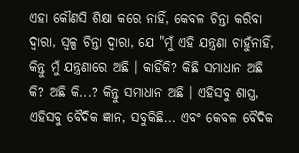ଏହା କୌଣସି ଶିକ୍ଷା କରେ ନାହିଁ, କେବଳ ଚିନ୍ତା କରିବା ଦ୍ଵାରା, ସ୍ଵଳ୍ପ ଚିନ୍ତା ଦ୍ଵାରା, ଯେ "ମୁଁ ଏହି ଯନ୍ତ୍ରଣା ଚାହୁଁନାହିଁ, କିନ୍ତୁ ମୁଁ ଯନ୍ତ୍ରଣାରେ ଅଛି । କାହିଁକି? କିଛି ସମାଧାନ ଅଛି କି? ଅଛି କି...? କିନ୍ତୁ ସମାଧାନ ଅଛି । ଏହିସବୁ ଶାସ୍ତ୍ର, ଏହିସବୁ ବୈଦିକ ଜ୍ଞାନ, ସବୁକିଛି... ଏବଂ କେବଳ ବୈଦିକ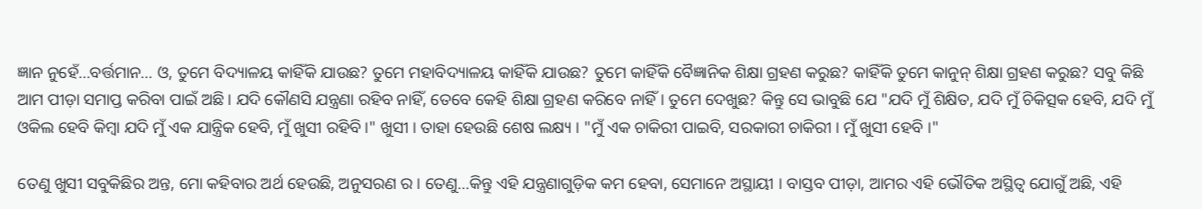ଜ୍ଞାନ ନୁହେଁ...ବର୍ତ୍ତମାନ... ଓ, ତୁମେ ବିଦ୍ୟାଳୟ କାହିଁକି ଯାଉଛ? ତୁମେ ମହାବିଦ୍ୟାଳୟ କାହିଁକି ଯାଉଛ? ତୁମେ କାହିଁକି ବୈଜ୍ଞାନିକ ଶିକ୍ଷା ଗ୍ରହଣ କରୁଛ? କାହିଁକି ତୁମେ କାନୁନ୍ ଶିକ୍ଷା ଗ୍ରହଣ କରୁଛ? ସବୁ କିଛି ଆମ ପୀଡ଼ା ସମାପ୍ତ କରିବା ପାଇଁ ଅଛି । ଯଦି କୌଣସି ଯନ୍ତ୍ରଣା ରହିବ ନାହିଁ, ତେବେ କେହି ଶିକ୍ଷା ଗ୍ରହଣ କରିବେ ନାହିଁ । ତୁମେ ଦେଖୁଛ? କିନ୍ତୁ ସେ ଭାବୁଛି ଯେ "ଯଦି ମୁଁ ଶିକ୍ଷିତ, ଯଦି ମୁଁ ଚିକିତ୍ସକ ହେବି, ଯଦି ମୁଁ ଓକିଲ ହେବି କିମ୍ଵା ଯଦି ମୁଁ ଏକ ଯାନ୍ତ୍ରିକ ହେବି, ମୁଁ ଖୁସୀ ରହିବି ।" ଖୁସୀ । ତାହା ହେଉଛି ଶେଷ ଲକ୍ଷ୍ୟ । "ମୁଁ ଏକ ଚାକିରୀ ପାଇବି, ସରକାରୀ ଚାକିରୀ । ମୁଁ ଖୁସୀ ହେବି ।"

ତେଣୁ ଖୁସୀ ସବୁକିଛିର ଅନ୍ତ, ମୋ କହିବାର ଅର୍ଥ ହେଉଛି, ଅନୁସରଣ ର । ତେଣୁ...କିନ୍ତୁ ଏହି ଯନ୍ତ୍ରଣାଗୁଡ଼ିକ କମ ହେବା, ସେମାନେ ଅସ୍ଥାୟୀ । ବାସ୍ତବ ପୀଡ଼ା, ଆମର ଏହି ଭୌତିକ ଅସ୍ଥିତ୍ଵ ଯୋଗୁଁ ଅଛି, ଏହି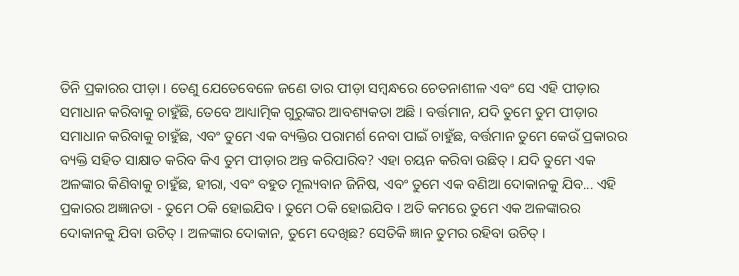ତିନି ପ୍ରକାରର ପୀଡ଼ା । ତେଣୁ ଯେତେବେଳେ ଜଣେ ତାର ପୀଡ଼ା ସମ୍ଵନ୍ଧରେ ଚେତନାଶୀଳ ଏବଂ ସେ ଏହି ପୀଡ଼ାର ସମାଧାନ କରିବାକୁ ଚାହୁଁଛି, ତେବେ ଆଧ୍ୟାତ୍ମିକ ଗୁରୁଙ୍କର ଆବଶ୍ୟକତା ଅଛି । ବର୍ତ୍ତମାନ, ଯଦି ତୁମେ ତୁମ ପୀଡ଼ାର ସମାଧାନ କରିବାକୁ ଚାହୁଁଛ, ଏବଂ ତୁମେ ଏକ ବ୍ୟକ୍ତିର ପରାମର୍ଶ ନେବା ପାଇଁ ଚାହୁଁଛ, ବର୍ତ୍ତମାନ ତୁମେ କେଉଁ ପ୍ରକାରର ବ୍ୟକ୍ତି ସହିତ ସାକ୍ଷାତ କରିବ କିଏ ତୁମ ପୀଡ଼ାର ଅନ୍ତ କରିପାରିବ? ଏହା ଚୟନ କରିବା ଉଛିତ୍ । ଯଦି ତୁମେ ଏକ ଅଳଙ୍କାର କିଣିବାକୁ ଚାହୁଁଛ, ହୀରା, ଏବଂ ବହୁତ ମୂଲ୍ୟବାନ ଜିନିଷ, ଏବଂ ତୁମେ ଏକ ବଣିଆ ଦୋକାନକୁ ଯିବ... ଏହି ପ୍ରକାରର ଅଜ୍ଞାନତା - ତୁମେ ଠକି ହୋଇଯିବ । ତୁମେ ଠକି ହୋଇଯିବ । ଅତି କମରେ ତୁମେ ଏକ ଅଳଙ୍କାରର ଦୋକାନକୁ ଯିବା ଉଚିତ୍ । ଅଳଙ୍କାର ଦୋକାନ, ତୁମେ ଦେଖିଛ? ସେତିକି ଜ୍ଞାନ ତୁମର ରହିବା ଉଚିତ୍ ।